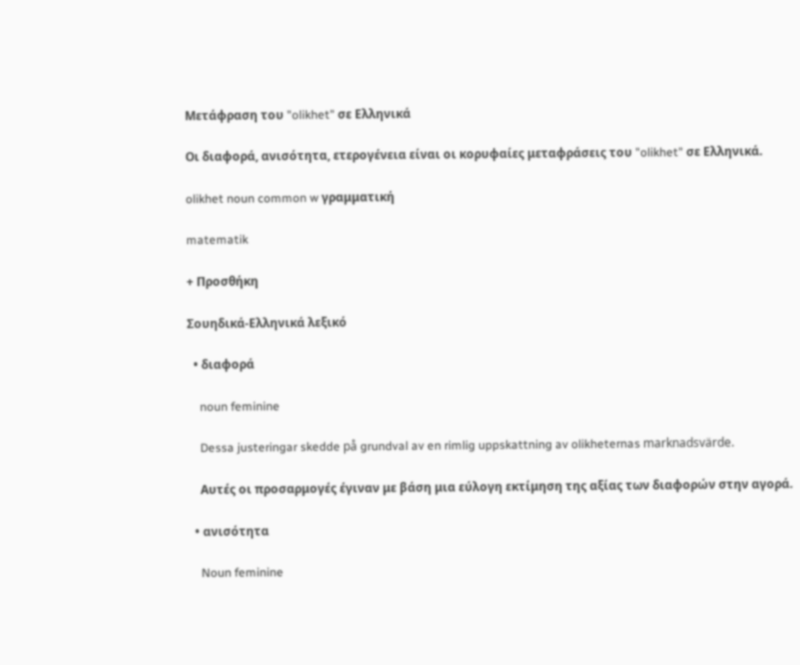Μετάφραση του "olikhet" σε Ελληνικά

Οι διαφορά, ανισότητα, ετερογένεια είναι οι κορυφαίες μεταφράσεις του "olikhet" σε Ελληνικά.

olikhet noun common w γραμματική

matematik

+ Προσθήκη

Σουηδικά-Ελληνικά λεξικό

  • διαφορά

    noun feminine

    Dessa justeringar skedde på grundval av en rimlig uppskattning av olikheternas marknadsvärde.

    Αυτές οι προσαρμογές έγιναν με βάση μια εύλογη εκτίμηση της αξίας των διαφορών στην αγορά.

  • ανισότητα

    Noun feminine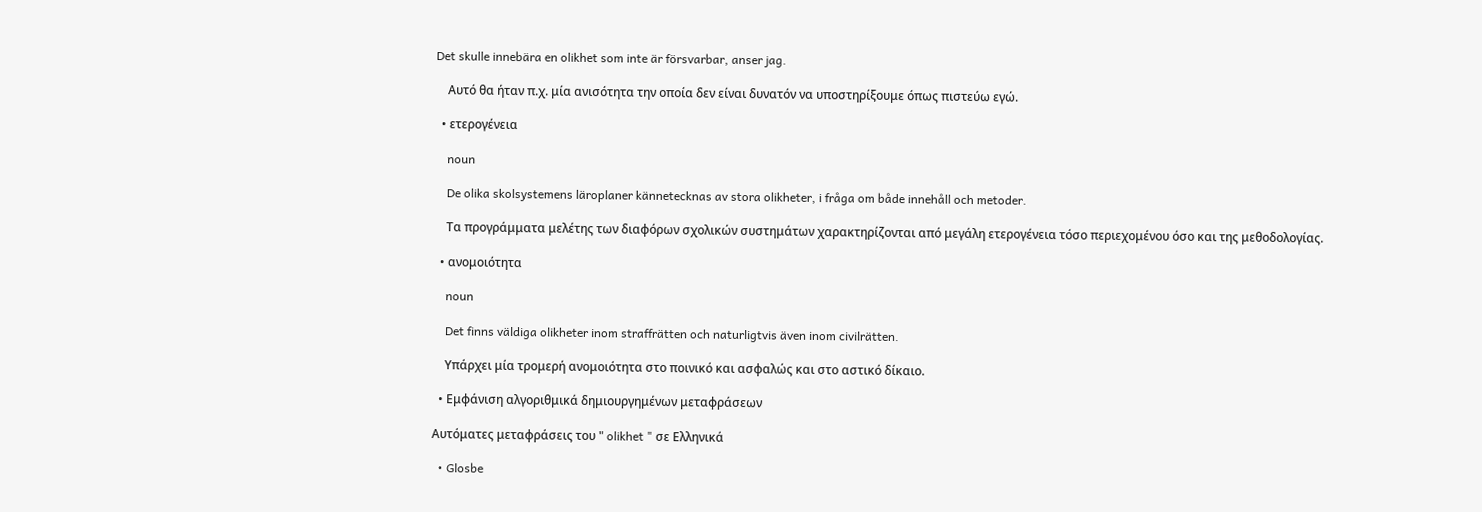Det skulle innebära en olikhet som inte är försvarbar, anser jag.

    Αυτό θα ήταν π.χ. μία ανισότητα την οποία δεν είναι δυνατόν να υποστηρίξουμε όπως πιστεύω εγώ.

  • ετερογένεια

    noun

    De olika skolsystemens läroplaner kännetecknas av stora olikheter, i fråga om både innehåll och metoder.

    Τα προγράμματα μελέτης των διαφόρων σχολικών συστημάτων χαρακτηρίζονται από μεγάλη ετερογένεια τόσο περιεχομένου όσο και της μεθοδολογίας.

  • ανομοιότητα

    noun

    Det finns väldiga olikheter inom straffrätten och naturligtvis även inom civilrätten.

    Υπάρχει μία τρομερή ανομοιότητα στο ποινικό και ασφαλώς και στο αστικό δίκαιο.

  • Εμφάνιση αλγοριθμικά δημιουργημένων μεταφράσεων

Αυτόματες μεταφράσεις του " olikhet " σε Ελληνικά

  • Glosbe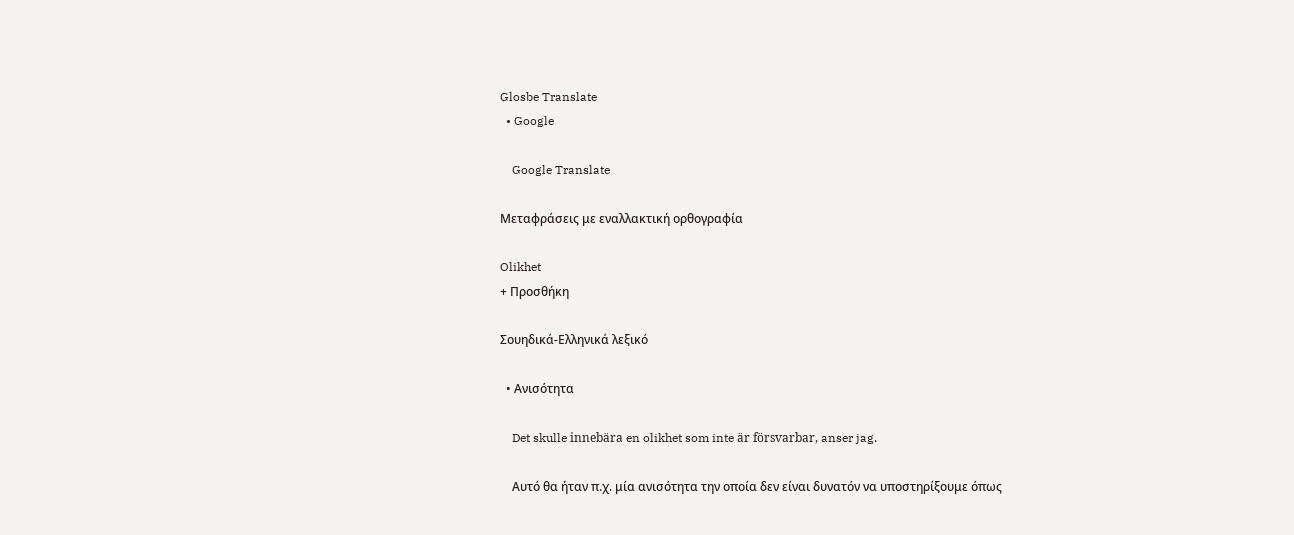Glosbe Translate
  • Google

    Google Translate

Μεταφράσεις με εναλλακτική ορθογραφία

Olikhet
+ Προσθήκη

Σουηδικά-Ελληνικά λεξικό

  • Ανισότητα

    Det skulle innebära en olikhet som inte är försvarbar, anser jag.

    Αυτό θα ήταν π.χ. μία ανισότητα την οποία δεν είναι δυνατόν να υποστηρίξουμε όπως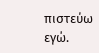πιστεύω εγώ.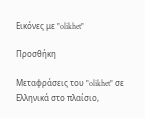Εικόνες με "olikhet"

Προσθήκη

Μεταφράσεις του "olikhet" σε Ελληνικά στο πλαίσιο,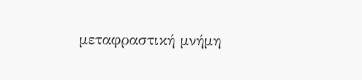μεταφραστική μνήμη